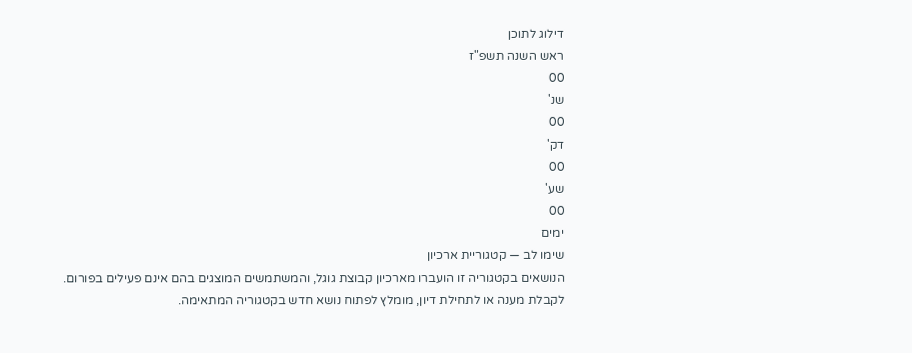דילוג לתוכן
ראש השנה תשפ"ז
00
שנ'
00
דק'
00
שע'
00
ימים
שימו לב — קטגוריית ארכיון
הנושאים בקטגוריה זו הועברו מארכיון קבוצת גוגל, והמשתמשים המוצגים בהם אינם פעילים בפורום.
לקבלת מענה או לתחילת דיון, מומלץ לפתוח נושא חדש בקטגוריה המתאימה.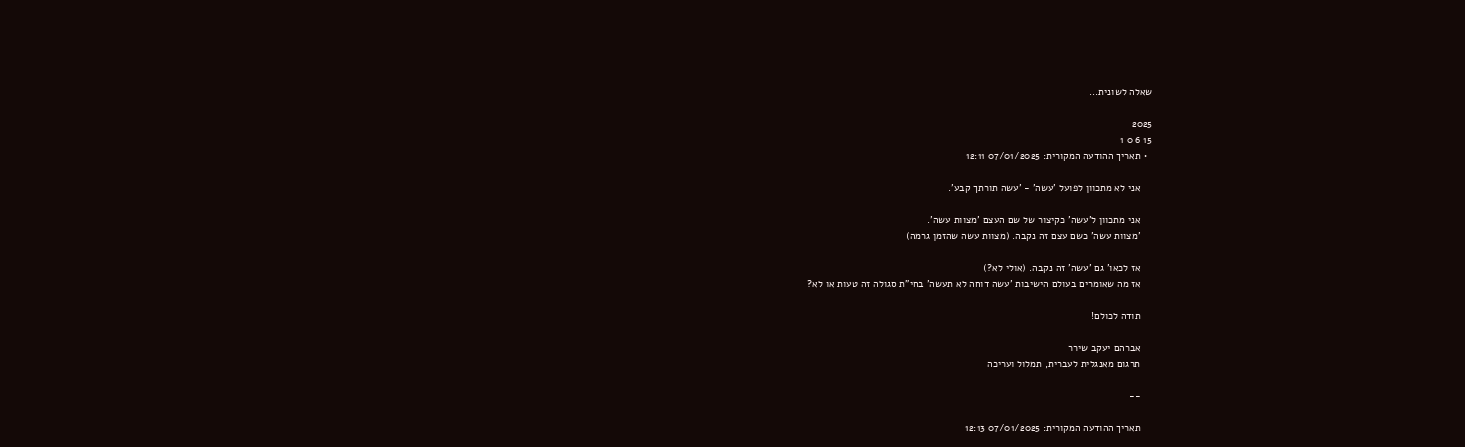שאלה לשונית...

2025
15 6 0 1
  • תאריך ההודעה המקורית: 07/01/2025 12:11

    אני לא מתכוון לפועל 'עשה' - 'עשה תורתך קבע'.

    אני מתכוון ל'עשה' כקיצור של שם העצם 'מצוות עשה'.
    'מצוות עשה' כשם עצם זה נקבה. (מצוות עשה שהזמן גרמה)

    אז לכאו' גם 'עשה' זה נקבה. (אולי לא?)
    אז מה שאומרים בעולם הישיבות 'עשה דוחה לא תעשה' בחי"ת סגולה זה טעות או לא?

    תודה לכולם!

    אברהם יעקב שירר
    תרגום מאנגלית לעברית, תמלול ועריכה

    --

    תאריך ההודעה המקורית: 07/01/2025 12:13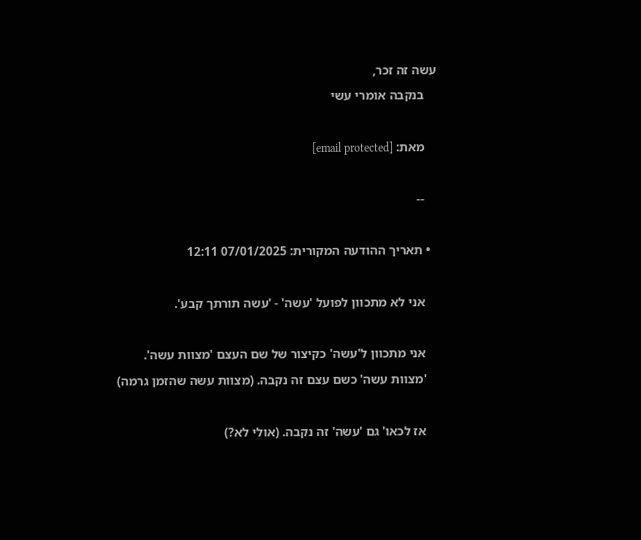עשה זה זכר,
    בנקבה אומרי עשי

    מאת: [email protected]

    --

  • תאריך ההודעה המקורית: 07/01/2025 12:11

    אני לא מתכוון לפועל 'עשה' - 'עשה תורתך קבע'.

    אני מתכוון ל'עשה' כקיצור של שם העצם 'מצוות עשה'.
    'מצוות עשה' כשם עצם זה נקבה. (מצוות עשה שהזמן גרמה)

    אז לכאו' גם 'עשה' זה נקבה. (אולי לא?)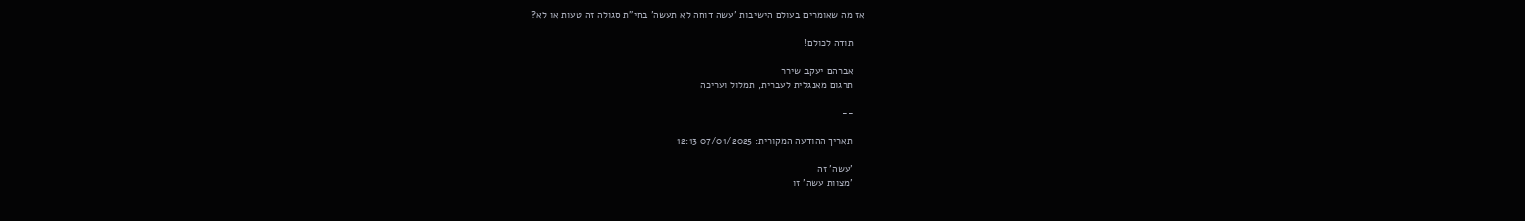אז מה שאומרים בעולם הישיבות 'עשה דוחה לא תעשה' בחי"ת סגולה זה טעות או לא?

    תודה לכולם!

    אברהם יעקב שירר
    תרגום מאנגלית לעברית, תמלול ועריכה

    --

    תאריך ההודעה המקורית: 07/01/2025 12:13

    'עשה' זה
    'מצוות עשה' זו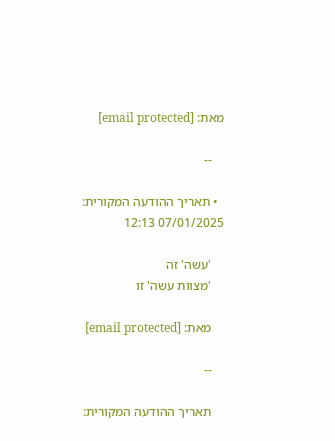מאת: [email protected]

    --

  • תאריך ההודעה המקורית: 07/01/2025 12:13

    'עשה' זה
    'מצוות עשה' זו

    מאת: [email protected]

    --

    תאריך ההודעה המקורית: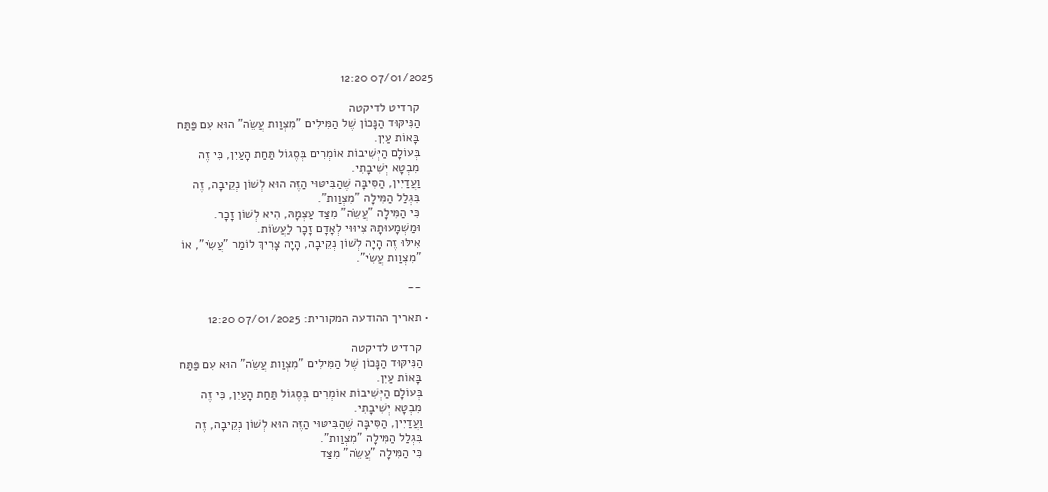07/01/2025 12:20

    קרדיט לדיקטה
    הַנִּיקּוּד הַנָּכוֹן שֶׁל הַמִּילִים "מִצְוַות עֲשֵׂה" הוּא עִם פַּתַּח
    בָּאוֹת עַיִן.
    בְּעוֹלָם הַיְּשִׁיבוֹת אוֹמְרִים בְּסֶגוֹל תַּחַת הָעַיִן, כִּי זֶה
    מִבְטָא יְשִׁיבָתִי.
    וַעֲדַיִין, הַסִּיבָּה שֶׁהַבִּיטּוּי הַזֶּה הוּא לְשׁוֹן נְקֵיבָה, זֶה
    בִּגְלַל הַמִּילָה "מִצְוַות".
    כִּי הַמִּילָה "עֲשֵׂה" מִצַּד עַצְמָהּ, הִיא לְשׁוֹן זָכָר.
    וּמַשְׁמָעוּתָהּ צִיוּוּי לְאָדָם זָכָר לַעֲשׂוֹת.
    אִילּוּ זֶה הָיָה לְשׁוֹן נְקֵיבָה, הָיָה צָרִיךְ לוֹמַר "עֲשִׂי", אוֹ
    "מִצְוַות עֲשִׂי".

    --

  • תאריך ההודעה המקורית: 07/01/2025 12:20

    קרדיט לדיקטה
    הַנִּיקּוּד הַנָּכוֹן שֶׁל הַמִּילִים "מִצְוַות עֲשֵׂה" הוּא עִם פַּתַּח
    בָּאוֹת עַיִן.
    בְּעוֹלָם הַיְּשִׁיבוֹת אוֹמְרִים בְּסֶגוֹל תַּחַת הָעַיִן, כִּי זֶה
    מִבְטָא יְשִׁיבָתִי.
    וַעֲדַיִין, הַסִּיבָּה שֶׁהַבִּיטּוּי הַזֶּה הוּא לְשׁוֹן נְקֵיבָה, זֶה
    בִּגְלַל הַמִּילָה "מִצְוַות".
    כִּי הַמִּילָה "עֲשֵׂה" מִצַּד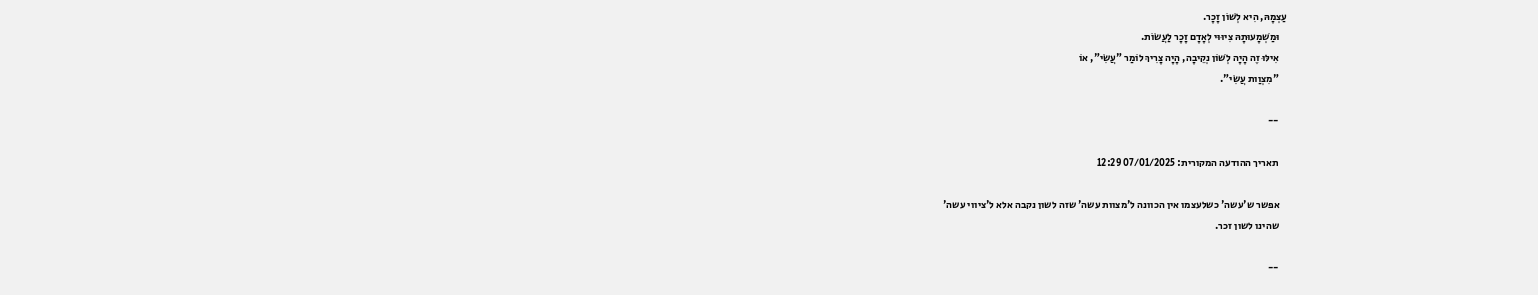עַצְמָהּ, הִיא לְשׁוֹן זָכָר.
    וּמַשְׁמָעוּתָהּ צִיוּוּי לְאָדָם זָכָר לַעֲשׂוֹת.
    אִילּוּ זֶה הָיָה לְשׁוֹן נְקֵיבָה, הָיָה צָרִיךְ לוֹמַר "עֲשִׂי", אוֹ
    "מִצְוַות עֲשִׂי".

    --

    תאריך ההודעה המקורית: 07/01/2025 12:29

    אפשר ש'עשה' כשלעצמו אין הכוונה ל'מצוות עשה' שזה לשון נקבה אלא ל'ציווי עשה'
    שהינו לשון זכר.

    --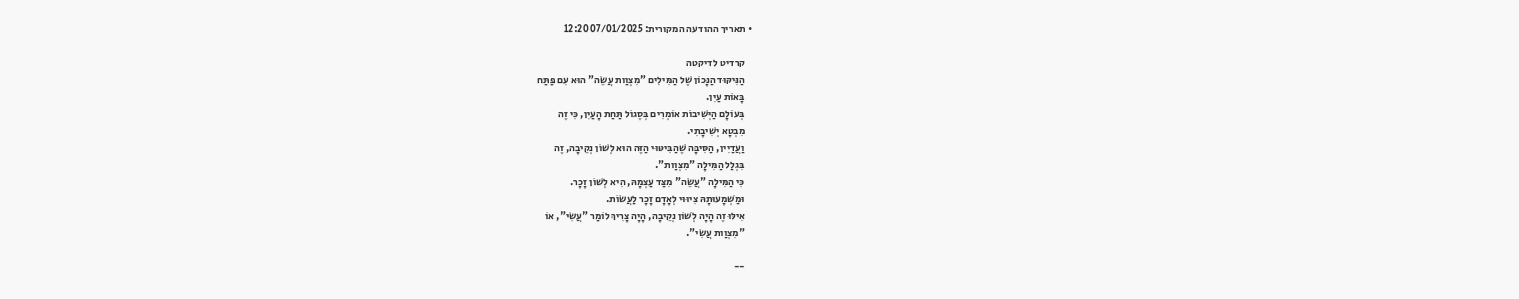• תאריך ההודעה המקורית: 07/01/2025 12:20

    קרדיט לדיקטה
    הַנִּיקּוּד הַנָּכוֹן שֶׁל הַמִּילִים "מִצְוַות עֲשֵׂה" הוּא עִם פַּתַּח
    בָּאוֹת עַיִן.
    בְּעוֹלָם הַיְּשִׁיבוֹת אוֹמְרִים בְּסֶגוֹל תַּחַת הָעַיִן, כִּי זֶה
    מִבְטָא יְשִׁיבָתִי.
    וַעֲדַיִין, הַסִּיבָּה שֶׁהַבִּיטּוּי הַזֶּה הוּא לְשׁוֹן נְקֵיבָה, זֶה
    בִּגְלַל הַמִּילָה "מִצְוַות".
    כִּי הַמִּילָה "עֲשֵׂה" מִצַּד עַצְמָהּ, הִיא לְשׁוֹן זָכָר.
    וּמַשְׁמָעוּתָהּ צִיוּוּי לְאָדָם זָכָר לַעֲשׂוֹת.
    אִילּוּ זֶה הָיָה לְשׁוֹן נְקֵיבָה, הָיָה צָרִיךְ לוֹמַר "עֲשִׂי", אוֹ
    "מִצְוַות עֲשִׂי".

    --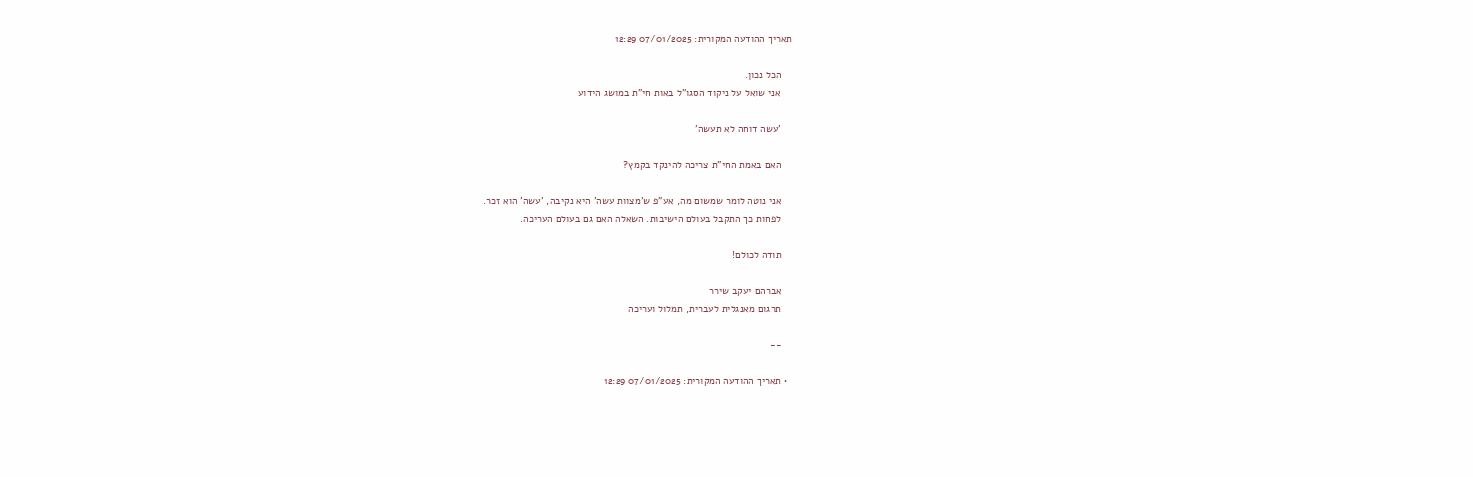תאריך ההודעה המקורית: 07/01/2025 12:29

    הכל נכון.
    אני שואל על ניקוד הסגו"ל באות חי"ת במושג הידוע

    'עשה דוחה לא תעשה'

    האם באמת החי"ת צריכה להינקד בקמץ?

    אני נוטה לומר שמשום מה, אע"פ ש'מצוות עשה' היא נקיבה, 'עשה' הוא זכר.
    לפחות כך התקבל בעולם הישיבות. השאלה האם גם בעולם העריכה.

    תודה לכולם!

    אברהם יעקב שירר
    תרגום מאנגלית לעברית, תמלול ועריכה

    --

  • תאריך ההודעה המקורית: 07/01/2025 12:29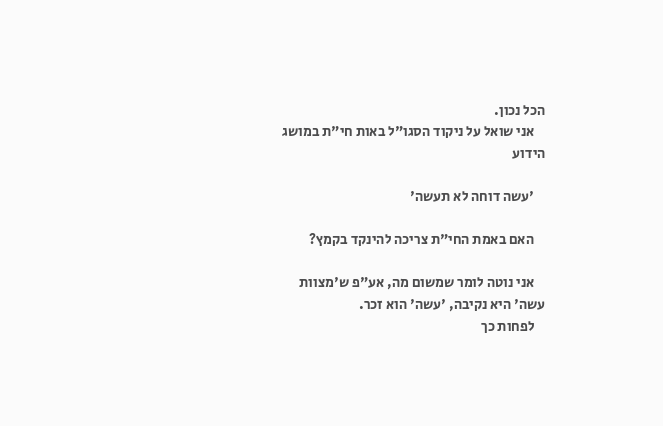הכל נכון.
    אני שואל על ניקוד הסגו"ל באות חי"ת במושג הידוע

    'עשה דוחה לא תעשה'

    האם באמת החי"ת צריכה להינקד בקמץ?

    אני נוטה לומר שמשום מה, אע"פ ש'מצוות עשה' היא נקיבה, 'עשה' הוא זכר.
    לפחות כך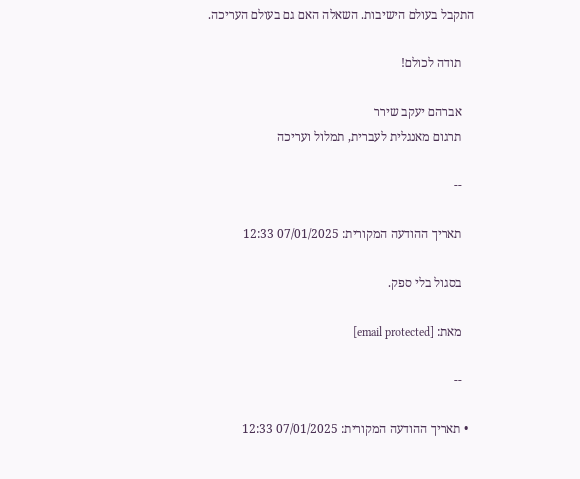התקבל בעולם הישיבות. השאלה האם גם בעולם העריכה.

    תודה לכולם!

    אברהם יעקב שירר
    תרגום מאנגלית לעברית, תמלול ועריכה

    --

    תאריך ההודעה המקורית: 07/01/2025 12:33

    בסגול בלי ספק.

    מאת: [email protected]

    --

  • תאריך ההודעה המקורית: 07/01/2025 12:33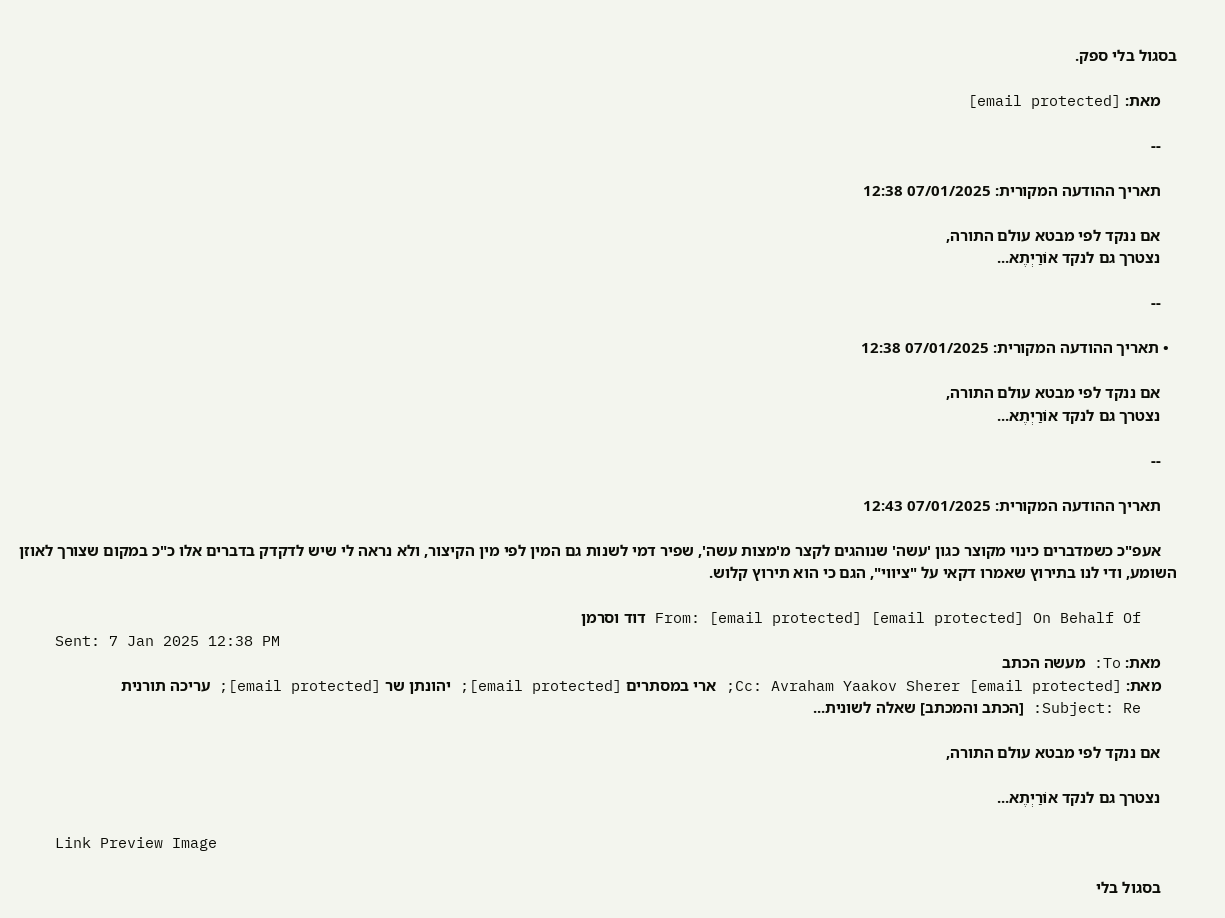בסגול בלי ספק.

    מאת: [email protected]

    --

    תאריך ההודעה המקורית: 07/01/2025 12:38

    אם ננקד לפי מבטא עולם התורה,
    נצטרך גם לנקד אוֹרַיְתֶא...

    --

  • תאריך ההודעה המקורית: 07/01/2025 12:38

    אם ננקד לפי מבטא עולם התורה,
    נצטרך גם לנקד אוֹרַיְתֶא...

    --

    תאריך ההודעה המקורית: 07/01/2025 12:43

    אעפ"כ כשמדברים כינוי מקוצר כגון 'עשה' שנוהגים לקצר מ'מצות עשה', שפיר דמי לשנות גם המין לפי מין הקיצור, ולא נראה לי שיש לדקדק בדברים אלו כ"כ במקום שצורך לאוזן השומע, ודי לנו בתירוץ שאמרו דקאי על "ציווי", הגם כי הוא תירוץ קלוש.

    From: [email protected] [email protected] On Behalf Of דוד וסרמן
    Sent: 7 Jan 2025 12:38 PM
    מאת: To: מעשה הכתב
    מאת: Cc: Avraham Yaakov Sherer [email protected]; ארי במסתרים [email protected]; יהונתן שר [email protected]; עריכה תורנית
    Subject: Re: [הכתב והמכתב] שאלה לשונית...

    אם ננקד לפי מבטא עולם התורה,

    נצטרך גם לנקד אוֹרַיְתֶא...

    Link Preview Image

    בסגול בלי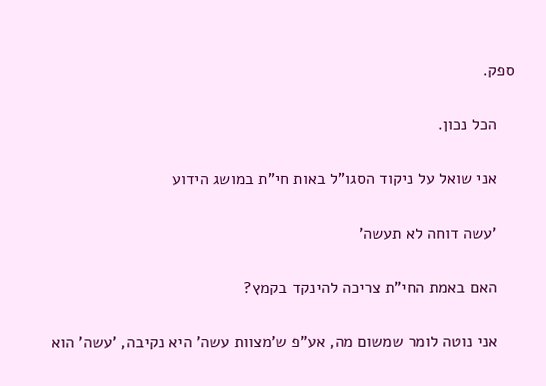ספק.

    הכל נכון.

    אני שואל על ניקוד הסגו"ל באות חי"ת במושג הידוע

    'עשה דוחה לא תעשה'

    האם באמת החי"ת צריכה להינקד בקמץ?

    אני נוטה לומר שמשום מה, אע"פ ש'מצוות עשה' היא נקיבה, 'עשה' הוא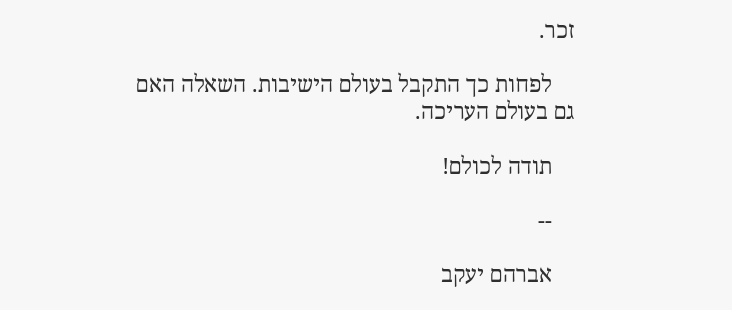זכר.

    לפחות כך התקבל בעולם הישיבות. השאלה האם גם בעולם העריכה.

    תודה לכולם!

    --

    אברהם יעקב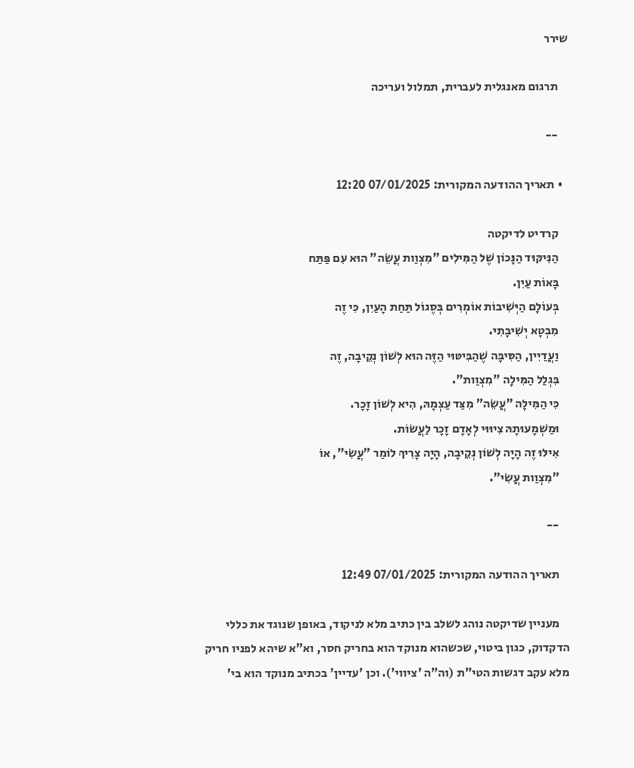שירר

    תרגום מאנגלית לעברית, תמלול ועריכה

    --

  • תאריך ההודעה המקורית: 07/01/2025 12:20

    קרדיט לדיקטה
    הַנִּיקּוּד הַנָּכוֹן שֶׁל הַמִּילִים "מִצְוַות עֲשֵׂה" הוּא עִם פַּתַּח
    בָּאוֹת עַיִן.
    בְּעוֹלָם הַיְּשִׁיבוֹת אוֹמְרִים בְּסֶגוֹל תַּחַת הָעַיִן, כִּי זֶה
    מִבְטָא יְשִׁיבָתִי.
    וַעֲדַיִין, הַסִּיבָּה שֶׁהַבִּיטּוּי הַזֶּה הוּא לְשׁוֹן נְקֵיבָה, זֶה
    בִּגְלַל הַמִּילָה "מִצְוַות".
    כִּי הַמִּילָה "עֲשֵׂה" מִצַּד עַצְמָהּ, הִיא לְשׁוֹן זָכָר.
    וּמַשְׁמָעוּתָהּ צִיוּוּי לְאָדָם זָכָר לַעֲשׂוֹת.
    אִילּוּ זֶה הָיָה לְשׁוֹן נְקֵיבָה, הָיָה צָרִיךְ לוֹמַר "עֲשִׂי", אוֹ
    "מִצְוַות עֲשִׂי".

    --

    תאריך ההודעה המקורית: 07/01/2025 12:49

    מעניין שדיקטה נוהג לשלב בין כתיב מלא לניקוד, באופן שנוגד את כללי הדקדוק, כגון ביטוי, שכשהוא מנוקד הוא בחריק חסר, וא"א שיהא לפניו חריק מלא עקב דגשות הטי"ת (וה"ה 'ציווי'). וכן 'עדיין' בכתיב מנוקד הוא בי'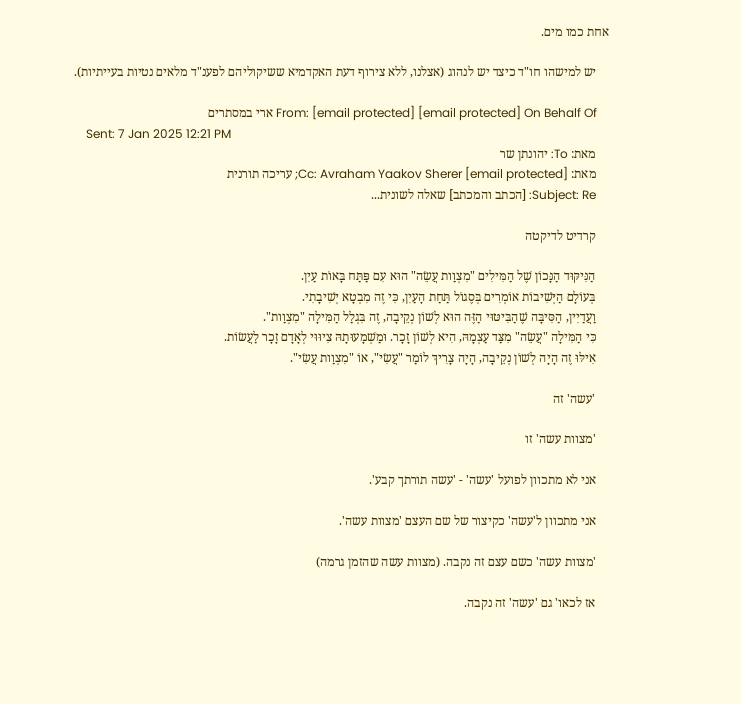אחת כמו מים.

    יש למישהו חו"ד כיצד יש לנהוג (אצלנו, ללא צירוף דעת האקדמיא ששיקוליהם לפענ"ד מלאים נטיות בעייתיות).

    From: [email protected] [email protected] On Behalf Of ארי במסתרים
    Sent: 7 Jan 2025 12:21 PM
    מאת: To: יהונתן שר
    מאת: Cc: Avraham Yaakov Sherer [email protected]; עריכה תורנית
    Subject: Re: [הכתב והמכתב] שאלה לשונית...

    קרדיט לדיקטה

    הַנִּיקּוּד הַנָּכוֹן שֶׁל הַמִּילִים "מִצְוַות עֲשֵׂה" הוּא עִם פַּתַּח בָּאוֹת עַיִן.
    בְּעוֹלָם הַיְּשִׁיבוֹת אוֹמְרִים בְּסֶגוֹל תַּחַת הָעַיִן, כִּי זֶה מִבְטָא יְשִׁיבָתִי.
    וַעֲדַיִין, הַסִּיבָּה שֶׁהַבִּיטּוּי הַזֶּה הוּא לְשׁוֹן נְקֵיבָה, זֶה בִּגְלַל הַמִּילָה "מִצְוַות".
    כִּי הַמִּילָה "עֲשֵׂה" מִצַּד עַצְמָהּ, הִיא לְשׁוֹן זָכָר. וּמַשְׁמָעוּתָהּ צִיוּוּי לְאָדָם זָכָר לַעֲשׂוֹת.
    אִילּוּ זֶה הָיָה לְשׁוֹן נְקֵיבָה, הָיָה צָרִיךְ לוֹמַר "עֲשִׂי", אוֹ "מִצְוַות עֲשִׂי".

    'עשה' זה

    'מצוות עשה' זו

    אני לא מתכוון לפועל 'עשה' - 'עשה תורתך קבע'.

    אני מתכוון ל'עשה' כקיצור של שם העצם 'מצוות עשה'.

    'מצוות עשה' כשם עצם זה נקבה. (מצוות עשה שהזמן גרמה)

    אז לכאו' גם 'עשה' זה נקבה.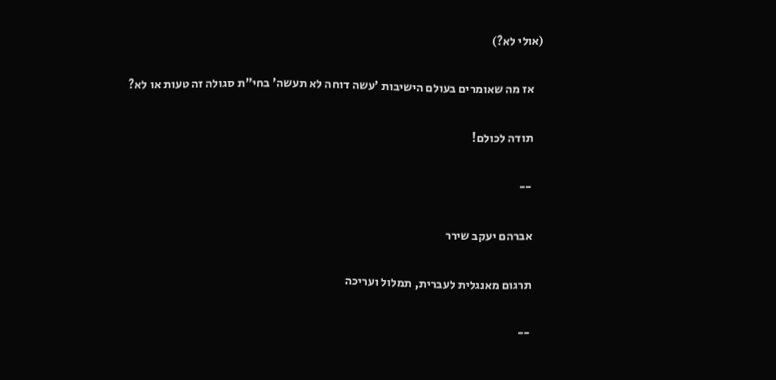(אולי לא?)

    אז מה שאומרים בעולם הישיבות 'עשה דוחה לא תעשה' בחי"ת סגולה זה טעות או לא?

    תודה לכולם!

    --

    אברהם יעקב שירר

    תרגום מאנגלית לעברית, תמלול ועריכה

    --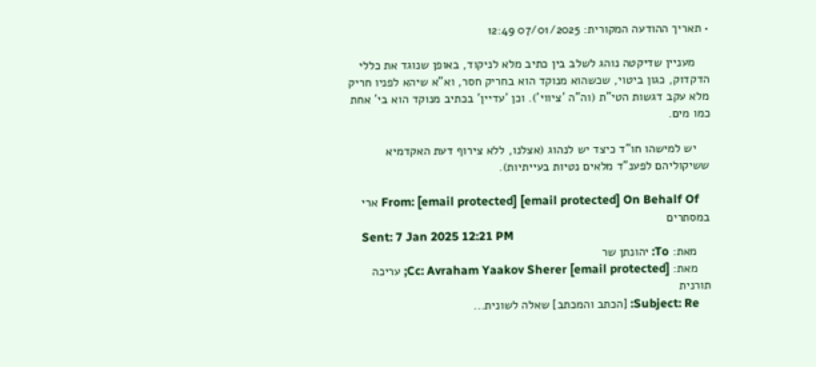• תאריך ההודעה המקורית: 07/01/2025 12:49

    מעניין שדיקטה נוהג לשלב בין כתיב מלא לניקוד, באופן שנוגד את כללי הדקדוק, כגון ביטוי, שכשהוא מנוקד הוא בחריק חסר, וא"א שיהא לפניו חריק מלא עקב דגשות הטי"ת (וה"ה 'ציווי'). וכן 'עדיין' בכתיב מנוקד הוא בי' אחת כמו מים.

    יש למישהו חו"ד כיצד יש לנהוג (אצלנו, ללא צירוף דעת האקדמיא ששיקוליהם לפענ"ד מלאים נטיות בעייתיות).

    From: [email protected] [email protected] On Behalf Of ארי במסתרים
    Sent: 7 Jan 2025 12:21 PM
    מאת: To: יהונתן שר
    מאת: Cc: Avraham Yaakov Sherer [email protected]; עריכה תורנית
    Subject: Re: [הכתב והמכתב] שאלה לשונית...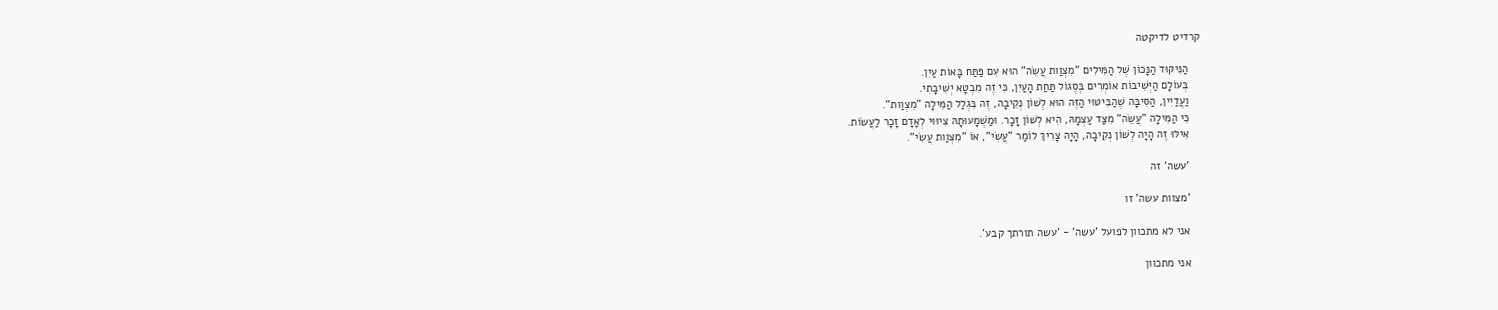קרדיט לדיקטה

    הַנִּיקּוּד הַנָּכוֹן שֶׁל הַמִּילִים "מִצְוַות עֲשֵׂה" הוּא עִם פַּתַּח בָּאוֹת עַיִן.
    בְּעוֹלָם הַיְּשִׁיבוֹת אוֹמְרִים בְּסֶגוֹל תַּחַת הָעַיִן, כִּי זֶה מִבְטָא יְשִׁיבָתִי.
    וַעֲדַיִין, הַסִּיבָּה שֶׁהַבִּיטּוּי הַזֶּה הוּא לְשׁוֹן נְקֵיבָה, זֶה בִּגְלַל הַמִּילָה "מִצְוַות".
    כִּי הַמִּילָה "עֲשֵׂה" מִצַּד עַצְמָהּ, הִיא לְשׁוֹן זָכָר. וּמַשְׁמָעוּתָהּ צִיוּוּי לְאָדָם זָכָר לַעֲשׂוֹת.
    אִילּוּ זֶה הָיָה לְשׁוֹן נְקֵיבָה, הָיָה צָרִיךְ לוֹמַר "עֲשִׂי", אוֹ "מִצְוַות עֲשִׂי".

    'עשה' זה

    'מצוות עשה' זו

    אני לא מתכוון לפועל 'עשה' - 'עשה תורתך קבע'.

    אני מתכוון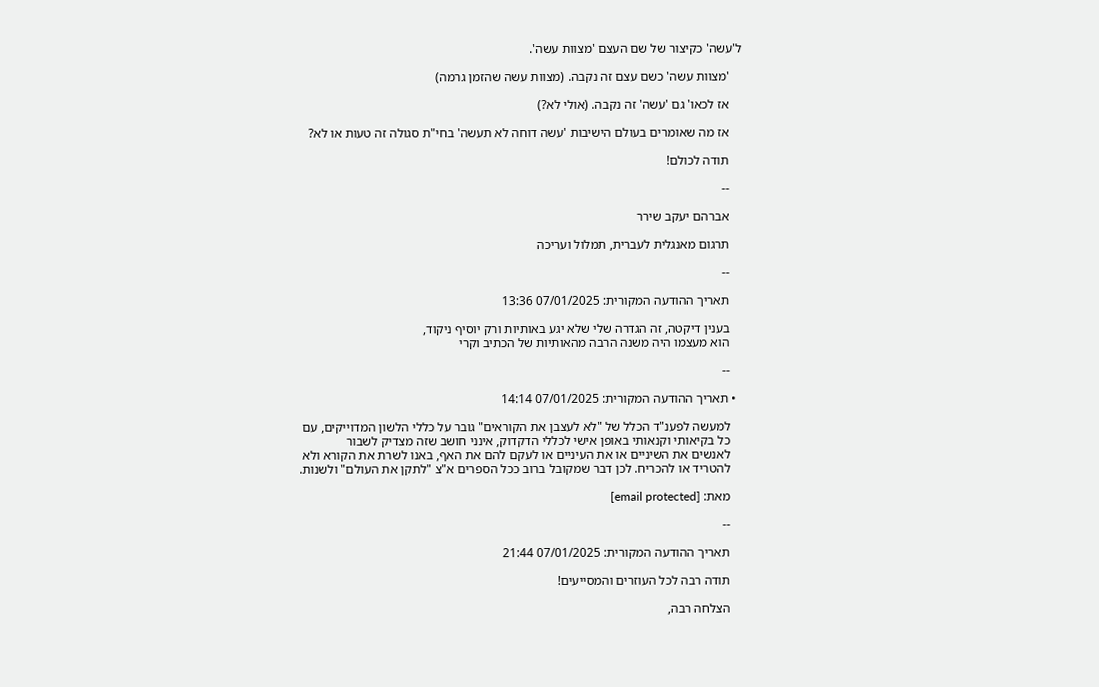ל'עשה' כקיצור של שם העצם 'מצוות עשה'.

    'מצוות עשה' כשם עצם זה נקבה. (מצוות עשה שהזמן גרמה)

    אז לכאו' גם 'עשה' זה נקבה. (אולי לא?)

    אז מה שאומרים בעולם הישיבות 'עשה דוחה לא תעשה' בחי"ת סגולה זה טעות או לא?

    תודה לכולם!

    --

    אברהם יעקב שירר

    תרגום מאנגלית לעברית, תמלול ועריכה

    --

    תאריך ההודעה המקורית: 07/01/2025 13:36

    בענין דיקטה, זה הגדרה שלי שלא יגע באותיות ורק יוסיף ניקוד,
    הוא מעצמו היה משנה הרבה מהאותיות של הכתיב וקרי

    --

  • תאריך ההודעה המקורית: 07/01/2025 14:14

    למעשה לפענ"ד הכלל של "לא לעצבן את הקוראים" גובר על כללי הלשון המדוייקים, עם
    כל בקיאותי וקנאותי באופן אישי לכללי הדקדוק, אינני חושב שזה מצדיק לשבור
    לאנשים את השיניים או את העיניים או לעקם להם את האף, באנו לשרת את הקורא ולא
    להטריד או להכריח. לכן דבר שמקובל ברוב ככל הספרים א"צ "לתקן את העולם" ולשנות.

    מאת: [email protected]

    --

    תאריך ההודעה המקורית: 07/01/2025 21:44

    תודה רבה לכל העוזרים והמסייעים!

    הצלחה רבה,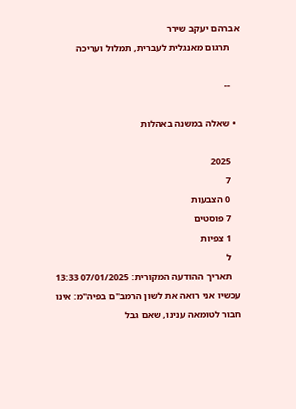אברהם יעקב שירר
    תרגום מאנגלית לעברית, תמלול ועריכה

    --

  • שאלה במשנה באהלות

    2025
    7
    0 הצבעות
    7 פוסטים
    1 צפיות
    ל
    תאריך ההודעה המקורית: 07/01/2025 13:33 עכשיו אני רואה את לשון הרמב"ם בפיה"מ: אינו חבור לטומאה ענינו, שאם גבל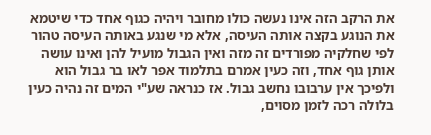את הרקב הזה אינו נעשה כולו מחובר ויהיה כגוף אחד כדי שיטמא את הנוגע בקצה אותה העיסה, אלא מי שנגע באותה העיסה טהור לפי שחלקיה מפורדים זה מזה ואין הגבול מועיל להן ואינו עושה אותן גוף אחד, וזה כעין אמרם בתלמוד אפר לאו בר גבול הוא ולפיכך אין ערבובו נחשב גבול. אז כנראה שע"י המים זה נהיה כעין בלולה רכה לזמן מסוים,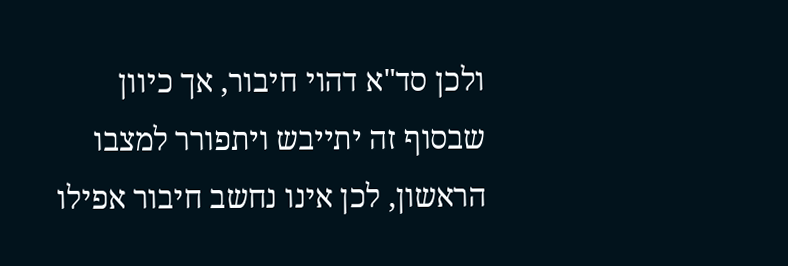ולכן סד"א דהוי חיבור, אך כיוון שבסוף זה יתייבש ויתפורר למצבו הראשון, לכן אינו נחשב חיבור אפילו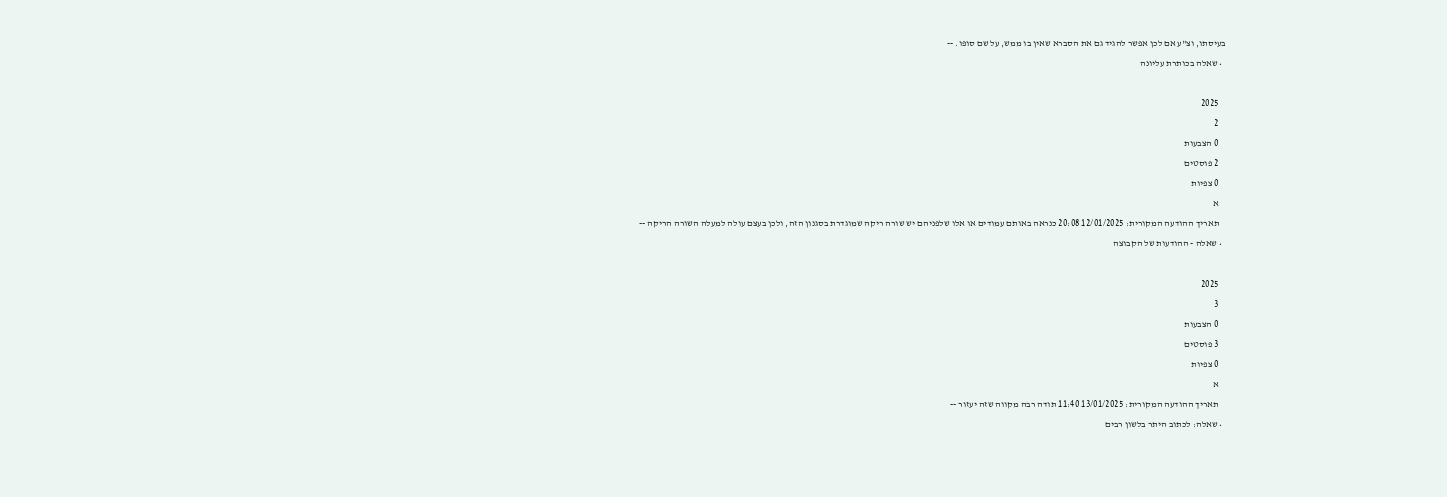בעיסתו, וצ"ע אם לכן אפשר להגיד גם את הסברא שאין בו ממש, על שם סופו. --
  • שאלה בכותרת עליונה

    2025
    2
    0 הצבעות
    2 פוסטים
    0 צפיות
    א
    תאריך ההודעה המקורית: 12/01/2025 20:08 כנראה באותם עמודים או אלו שלפניהם יש שורה ריקה שמוגדרת בסגנון הזה, ולכן בעצם עולה למעלה השורה הריקה --
  • שאלה - ההודעות של הקבוצה

    2025
    3
    0 הצבעות
    3 פוסטים
    0 צפיות
    א
    תאריך ההודעה המקורית: 13/01/2025 11:40 תודה רבה מקווה שזה יעזור --
  • שאלה: לכתוב היתר בלשון רבים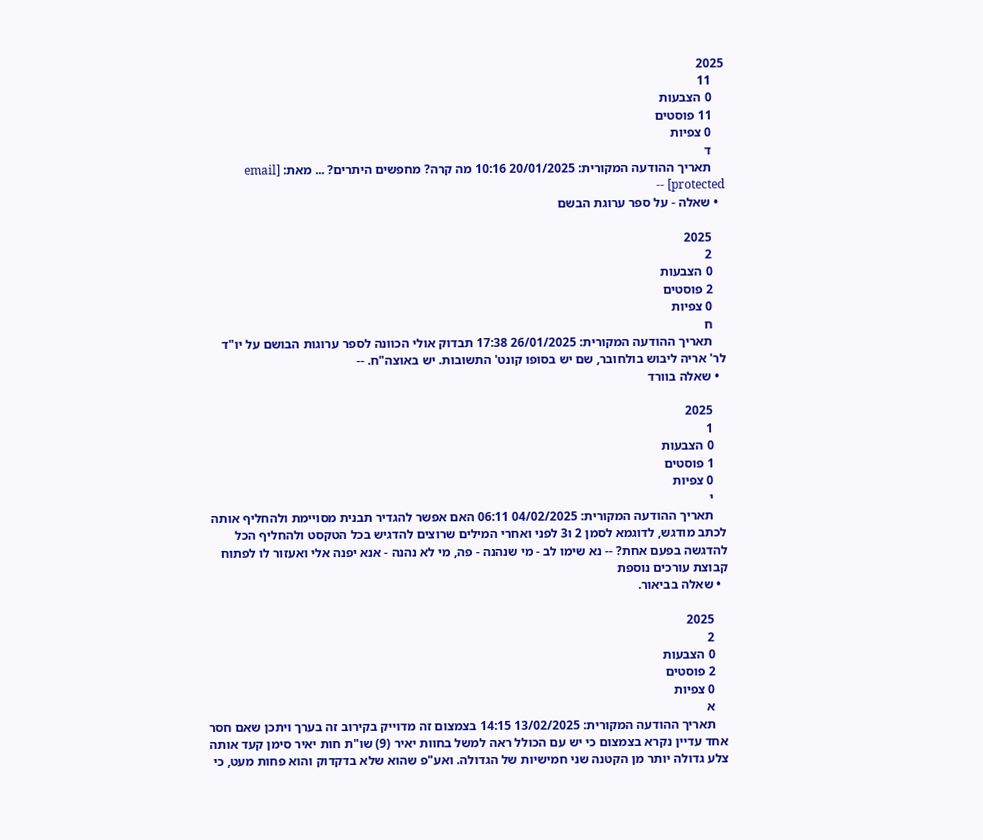2025
    11
    0 הצבעות
    11 פוסטים
    0 צפיות
    ד
    תאריך ההודעה המקורית: 20/01/2025 10:16 מה קרה? מחפשים היתרים? ... מאת: [email protected] --
  • שאלה - על ספר ערוגת הבשם

    2025
    2
    0 הצבעות
    2 פוסטים
    0 צפיות
    ח
    תאריך ההודעה המקורית: 26/01/2025 17:38 תבדוק אולי הכוונה לספר ערוגות הבושם על יו"ד לר' אריה ליבוש בולחובר, שם יש בסופו קונט' התשובות. יש באוצה"ח. --
  • שאלה בוורד

    2025
    1
    0 הצבעות
    1 פוסטים
    0 צפיות
    י
    תאריך ההודעה המקורית: 04/02/2025 06:11 האם אפשר להגדיר תבנית מסויימת ולהחליף אותה לכתב מודגש, לדוגמא לסמן 2 ו3 לפני ואחרי המילים שרוצים להדגיש בכל הטקסט ולהחליף הכל להדגשה בפעם אחת? -- נא שימו לב - מי שנהנה - פה, מי לא נהנה - אנא יפנה אלי ואעזור לו לפתוח קבוצת עורכים נוספת
  • שאלה בביאור.

    2025
    2
    0 הצבעות
    2 פוסטים
    0 צפיות
    א
    תאריך ההודעה המקורית: 13/02/2025 14:15 בצמצום זה מדוייק בקירוב זה בערך ויתכן שאם חסר אחד עדיין נקרא בצמצום כי יש עם הכולל ראה למשל בחוות יאיר (9) שו"ת חות יאיר סימן קעד אותה צלע גדולה יותר מן הקטנה שני חמישיות של הגדולה. ואע"פ שהוא שלא בדקדוק והוא פחות מעט, כי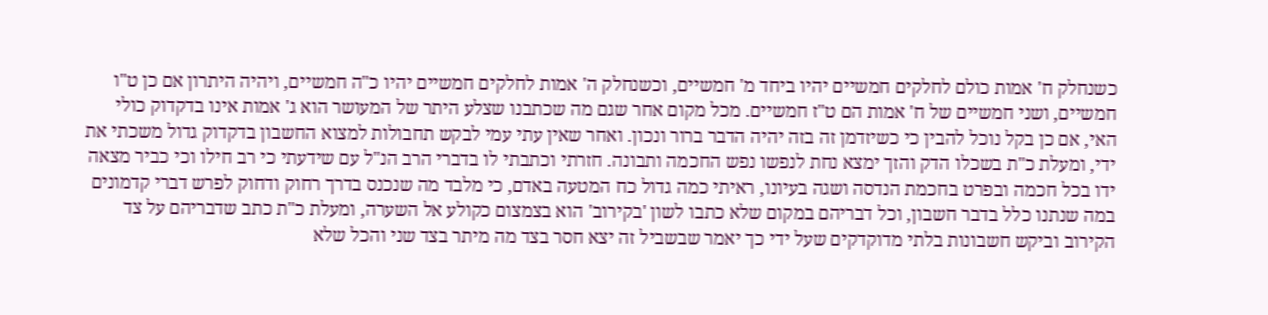כשנחלק ח' אמות כולם לחלקים חמשיים יהיו ביחד מ' חמשיים, וכשנחלק ה' אמות לחלקים חמשיים יהיו כ"ה חמשיים, ויהיה היתרון אם כן ט"ו חמשיים, ושני חמשיים של ח' אמות הם ט"ז חמשיים. מכל מקום אחר שגם מה שכתבנו שצלע היתר של המעושר הוא ג' אמות אינו בדקדוק כולי האי, אם כן בקל נוכל להבין כי כשיזדמן זה בזה יהיה הדבר ברור ונכון. ואחר שאין עתי עמי לבקש תחבולות למצוא החשבון בדקדוק גדול משכתי את ידי, ומעלת כ"ת בשכלו הדק והזך ימצא נחת לנפשו נפש החכמה ותבונה. חזרתי וכתבתי לו בדברי הרב הנ"ל עם שידעתי כי רב חילו וכי כביר מצאה ידו בכל חכמה ובפרט בחכמת הנדסה ושגה בעיונו, ראיתי כמה גדול כח המטעה באדם, כי מלבד מה שנכנס בדרך רחוק ודחוק לפרש דברי קדמונים במה שנתנו כלל בדבר חשבון, וכל דבריהם במקום שלא כתבו לשון 'בקירוב' הוא בצמצום כקולע אל השערה, ומעלת כ"ת כתב שדבריהם על צד הקירוב וביקש חשבונות בלתי מדוקדקים שעל ידי כך יאמר שבשביל זה יצא חסר בצד מה מיתר בצד שני והכל שלא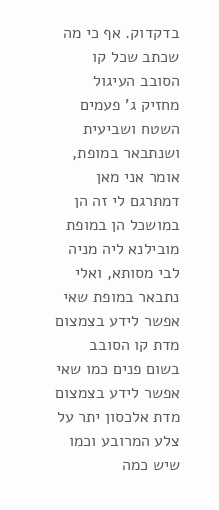בדקדוק. אף כי מה שכתב שכל קו הסובב העיגול מחזיק ג' פעמים השטח ושביעית ושנתבאר במופת, אומר אני מאן דמתרגם לי זה הן במושכל הן במופת מובילנא ליה מניה לבי מסותא, ואלי נתבאר במופת שאי אפשר לידע בצמצום מדת קו הסובב בשום פנים כמו שאי אפשר לידע בצמצום מדת אלכסון יתר על צלע המרובע וכמו שיש כמה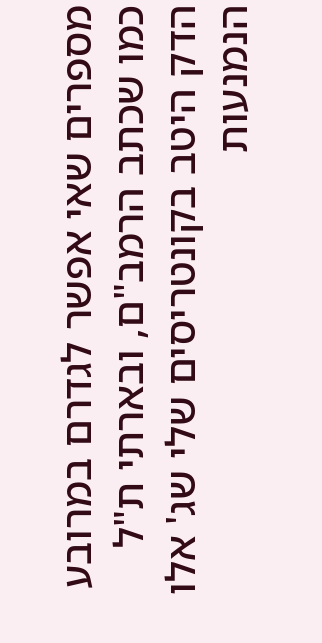מספרים שאי אפשר לגדרם במרובע כמו שכתב הרמב"ם, ובארתי ת"ל הדק היטב בקונטריסים שלי שג' אלו הנמנעות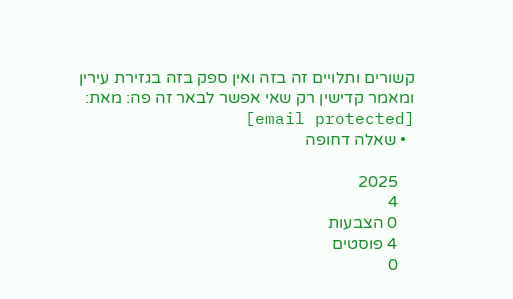קשורים ותלויים זה בזה ואין ספק בזה בגזירת עירין ומאמר קדישין רק שאי אפשר לבאר זה פה: מאת: [email protected]
  • שאלה דחופה

    2025
    4
    0 הצבעות
    4 פוסטים
    0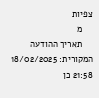צפיות
    מ
    תאריך ההודעה המקורית: 18/02/2025 21:58 כן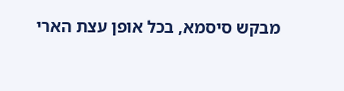מבקש סיסמא, בכל אופן עצת הארי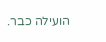הועילה כבר.